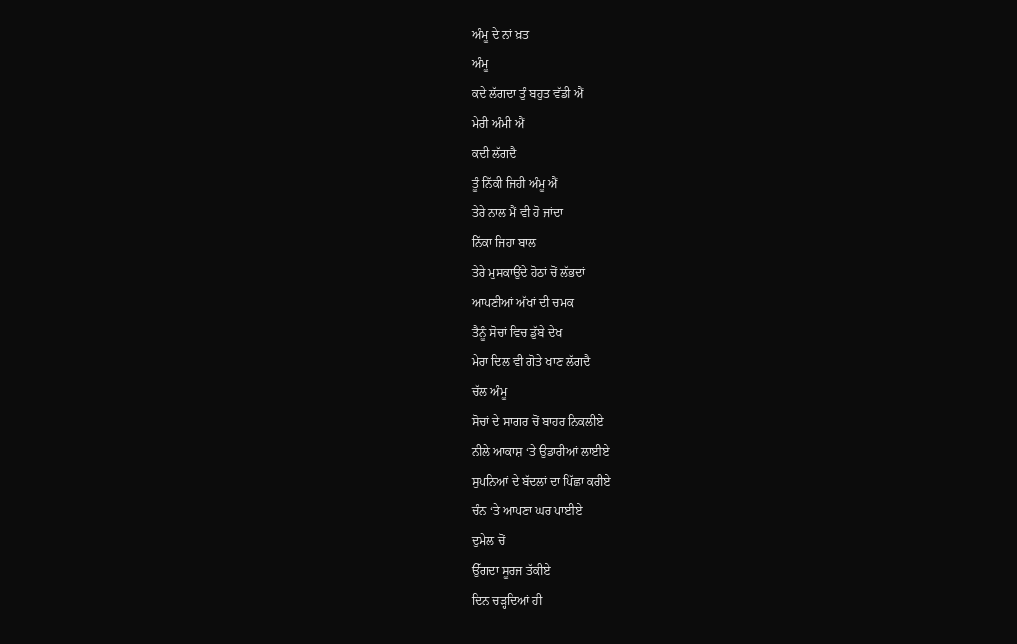ਅੰਮੂ ਦੇ ਨਾਂ ਖ਼ਤ
ਅੰਮੂ
ਕਦੇ ਲੱਗਦਾ ਤੁੰ ਬਹੁਤ ਵੱਡੀ ਐਂ
ਮੇਰੀ ਅੰਮੀ ਐਂ
ਕਦੀ ਲੱਗਦੈ
ਤੂੰ ਨਿੱਕੀ ਜਿਹੀ ਅੰਮੂ ਐਂ
ਤੇਰੇ ਨਾਲ ਮੈਂ ਵੀ ਹੋ ਜਾਂਦਾ
ਨਿੱਕਾ ਜਿਹਾ ਬਾਲ
ਤੇਰੇ ਮੁਸਕਾਉਂਦੇ ਹੋਠਾਂ ਚੋਂ ਲੱਭਦਾਂ
ਆਪਣੀਆਂ ਅੱਖਾਂ ਦੀ ਚਮਕ
ਤੈਨੂੰ ਸੋਚਾਂ ਵਿਚ ਡੁੱਬੇ ਦੇਖ
ਮੇਰਾ ਦਿਲ ਵੀ ਗੋਤੇ ਖਾਣ ਲੱਗਦੈ
ਚੱਲ ਅੰਮੂ
ਸੋਚਾਂ ਦੇ ਸਾਗਰ ਚੋਂ ਬਾਹਰ ਨਿਕਲੀਏ
ਨੀਲੇ ਆਕਾਸ਼ ‘ਤੇ ਉਡਾਰੀਆਂ ਲਾਈਏ
ਸੁਪਨਿਆਂ ਦੇ ਬੱਦਲਾਂ ਦਾ ਪਿੱਛਾ ਕਰੀਏ
ਚੰਨ ‘ਤੇ ਆਪਣਾ ਘਰ ਪਾਈਏ
ਦੁਮੇਲ ਚੋਂ
ਉੱਗਦਾ ਸੂਰਜ ਤੱਕੀਏ
ਦਿਨ ਚੜ੍ਹਦਿਆਂ ਹੀ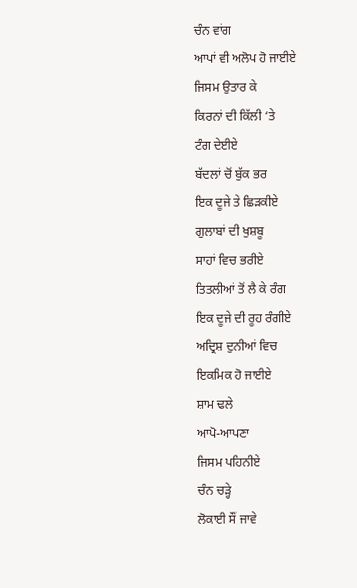ਚੰਨ ਵਾਂਗ
ਆਪਾਂ ਵੀ ਅਲੋਪ ਹੋ ਜਾਈਏ
ਜਿਸਮ ਉਤਾਰ ਕੇ
ਕਿਰਨਾਂ ਦੀ ਕਿੱਲੀ ‘ਤੇ
ਟੰਗ ਦੇਈਏ
ਬੱਦਲਾਂ ਚੋਂ ਬੁੱਕ ਭਰ
ਇਕ ਦੂਜੇ ਤੇ ਛਿੜਕੀਏ
ਗੁਲਾਬਾਂ ਦੀ ਖੁਸ਼ਬੂ
ਸਾਹਾਂ ਵਿਚ ਭਰੀਏ
ਤਿਤਲੀਆਂ ਤੋਂ ਲੈ ਕੇ ਰੰਗ
ਇਕ ਦੂਜੇ ਦੀ ਰੂਹ ਰੰਗੀਏ
ਅਦ੍ਰਿਸ਼ ਦੁਨੀਆਂ ਵਿਚ
ਇਕਮਿਕ ਹੋ ਜਾਈਏ
ਸ਼ਾਮ ਢਲੇ
ਆਪੋ-ਆਪਣਾ
ਜਿਸਮ ਪਹਿਨੀਏ
ਚੰਨ ਚੜ੍ਹੇ
ਲੋਕਾਈ ਸੌਂ ਜਾਵੇ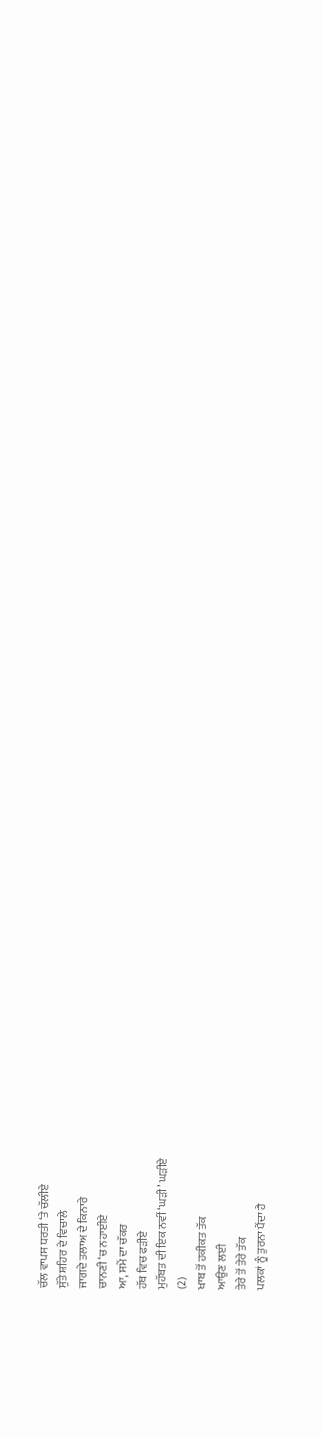ਚੱਲ ਵਾਪਸ ਧਰਤੀ ‘ਤੇ ਚੱਲੀਏ
ਸੁੱਤੇ ਸ਼ਹਿਰ ਦੇ ਵਿਚਾਲੇ
ਜਾਗਦੇ ਤਲਾਅ ਦੇ ਕਿਨਾਰੇ
ਚਾਨਣੀ ‘ਚ ਨਹਾਈਏ
ਆ, ਸਮੇਂ ਦਾ ਚੱਕਰ
ਹੱਥ ਵਿਚ ਫੜੀਏ
ਮੁਹੱਬਤ ਦੀ ਇਕ ਨਵੀਂ ‘ਘੜੀ’ ਘੜੀਏ
(2)
ਖਾਬ ਤੋਂ ਹਕੀਕਤ ਤੱਕ
ਆਉਣ ਲਈ
ਤੇਰੇ ਤੋਂ ਤੇਰੇ ਤੱਕ
ਪਲਕਾਂ ਨੂੰ ਤੁਰਨਾ ਪੈਂਦਾ ਹੈ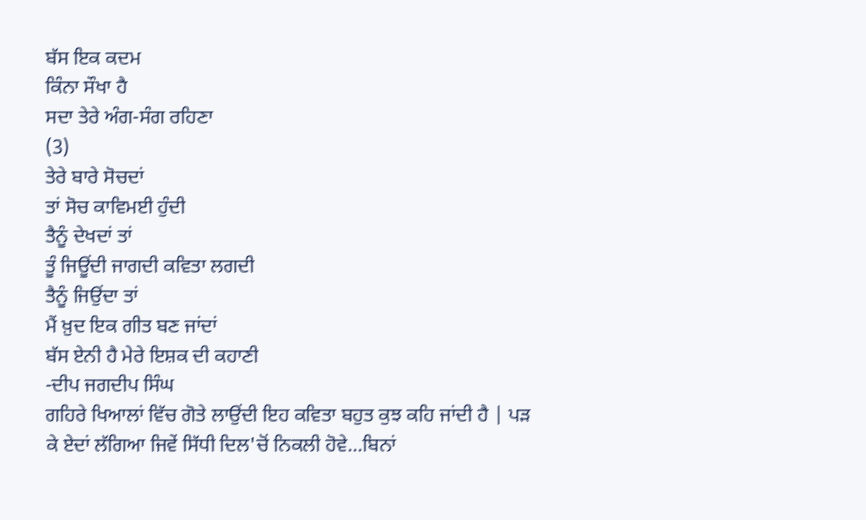ਬੱਸ ਇਕ ਕਦਮ
ਕਿੰਨਾ ਸੌਖਾ ਹੈ
ਸਦਾ ਤੇਰੇ ਅੰਗ-ਸੰਗ ਰਹਿਣਾ
(3)
ਤੇਰੇ ਬਾਰੇ ਸੋਚਦਾਂ
ਤਾਂ ਸੋਚ ਕਾਵਿਮਈ ਹੁੰਦੀ
ਤੈਨੂੰ ਦੇਖਦਾਂ ਤਾਂ
ਤੂੰ ਜਿਊਂਦੀ ਜਾਗਦੀ ਕਵਿਤਾ ਲਗਦੀ
ਤੈਨੂੰ ਜਿਉਂਦਾ ਤਾਂ
ਮੈਂ ਖ਼ੁਦ ਇਕ ਗੀਤ ਬਣ ਜਾਂਦਾਂ
ਬੱਸ ਏਨੀ ਹੈ ਮੇਰੇ ਇਸ਼ਕ ਦੀ ਕਹਾਣੀ
-ਦੀਪ ਜਗਦੀਪ ਸਿੰਘ
ਗਹਿਰੇ ਖਿਆਲਾਂ ਵਿੱਚ ਗੋਤੇ ਲਾਉਂਦੀ ਇਹ ਕਵਿਤਾ ਬਹੁਤ ਕੁਝ ਕਹਿ ਜਾਂਦੀ ਹੈ | ਪੜ ਕੇ ਏਦਾਂ ਲੱਗਿਆ ਜਿਵੇਂ ਸਿੱਧੀ ਦਿਲ'ਚੋਂ ਨਿਕਲੀ ਹੋਵੇ...ਬਿਨਾਂ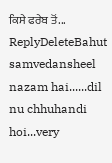ਕਿਸੇ ਫਰੇਬ ਤੋਂ...
ReplyDeleteBahut samvedansheel nazam hai......dil nu chhuhandi hoi...very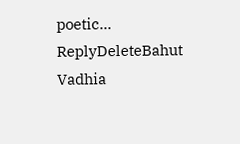poetic...
ReplyDeleteBahut Vadhia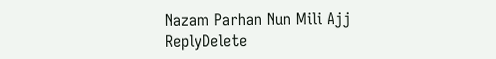Nazam Parhan Nun Mili Ajj
ReplyDelete